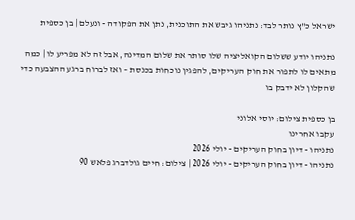ישראל כ"ץ נותר לבד: נתניהו גיבש את התוכנית, נתן את הפקודה - ונעלם | בן כספית

נתניהו יודע ששלום הקואליציה שלו סותר את שלום המדינה, אבל זה לא מפריע לו | כמה מתאים לו לתפור את חוק העריקים, להפגין נוכחות בכנסת – ואז לברוח ברגע ההצבעה כדי שהקלון לא ידבק בו

בן כספית צילום: יוסי אלוני
עקבו אחרינו
נתניהו - דיון בחוק העריקים - יולי 2026
נתניהו - דיון בחוק העריקים - יולי 2026 | צילום: חיים גולדברג פלאש 90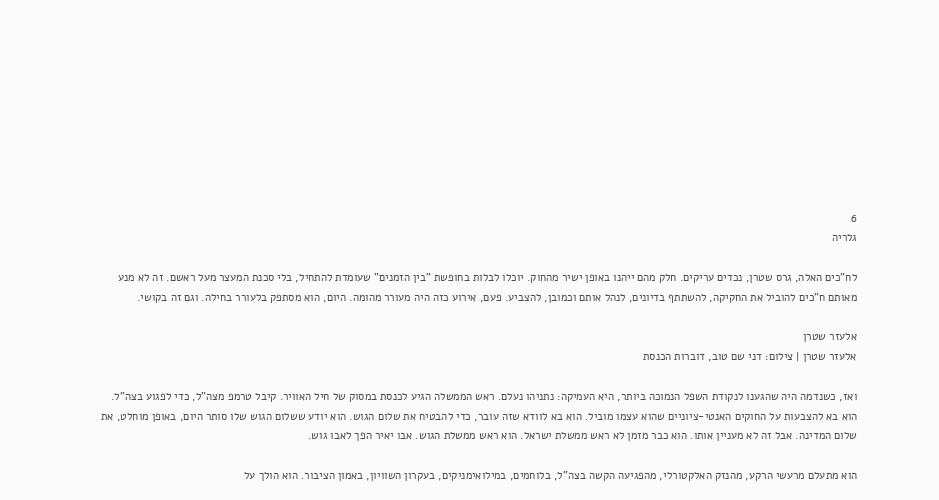6
גלריה

לח"כים האלה, גרס שטרן, נכדים עריקים. חלק מהם ייהנו באופן ישיר מהחוק. יוכלו לבלות בחופשת "בין הזמנים" שעומדת להתחיל, בלי סכנת המעצר מעל ראשם. זה לא מנע מאותם ח"כים להוביל את החקיקה, להשתתף בדיונים, לנהל אותם וכמובן, להצביע. פעם, אירוע כזה היה מעורר מהומה. היום, הוא מסתפק בלעורר בחילה. וגם זה בקושי.

אלעזר שטרן
אלעזר שטרן | צילום: דני שם טוב, דוברות הכנסת

ואז, כשנדמה היה שהגענו לנקודת השפל הנמוכה ביותר, היא העמיקה: נתניהו נעלם. ראש הממשלה הגיע לכנסת במסוק של חיל האוויר. קיבל טרמפ מצה"ל, כדי לפגוע בצה"ל. הוא בא להצבעות על החוקים האנטי-ציוניים שהוא עצמו מוביל. הוא בא לוודא שזה עובר, כדי להבטיח את שלום הגוש. הוא יודע ששלום הגוש שלו סותר היום, באופן מוחלט, את שלום המדינה. אבל זה לא מעניין אותו. הוא כבר מזמן לא ראש ממשלת ישראל. הוא ראש ממשלת הגוש. אבו יאיר הפך לאבו גוש.

הוא מתעלם מרעשי הרקע, מהנזק האלקטורלי, מהפגיעה הקשה בצה"ל, בלוחמים, במילואימניקים, בעקרון השוויון, באמון הציבור. הוא הולך על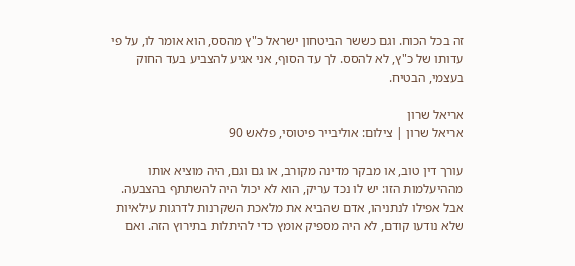זה בכל הכוח. וגם כששר הביטחון ישראל כ"ץ מהסס, הוא אומר לו, על פי עדותו של כ"ץ, לא להסס. לך עד הסוף, אני אגיע להצביע בעד החוק בעצמי, הבטיח.

אריאל שרון
אריאל שרון | צילום: אוליבייר פיטוסי, פלאש 90

עורך דין טוב, או מבקר מדינה מקורב, או גם וגם, היה מוציא אותו מההיעלמות הזו: יש לו נכד עריק, הוא לא יכול היה להשתתף בהצבעה. אבל אפילו לנתניהו, אדם שהביא את מלאכת השקרנות לדרגות עילאיות שלא נודעו קודם, לא היה מספיק אומץ כדי להיתלות בתירוץ הזה. ואם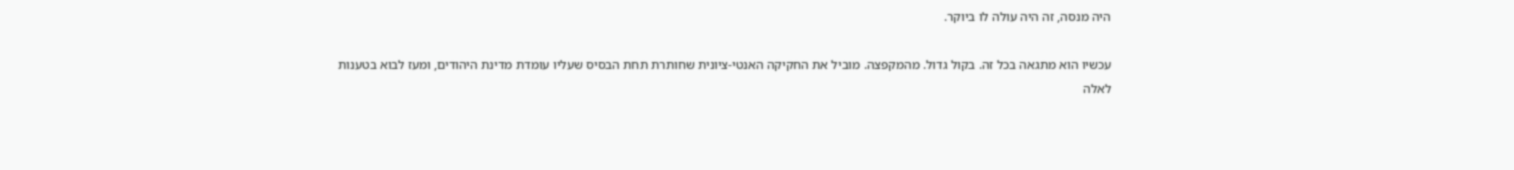היה מנסה, זה היה עולה לו ביוקר.

עכשיו הוא מתגאה בכל זה. בקול גדול. מהמקפצה. מוביל את החקיקה האנטי-ציונית שחותרת תחת הבסיס שעליו עומדת מדינת היהודים, ומעז לבוא בטענות לאלה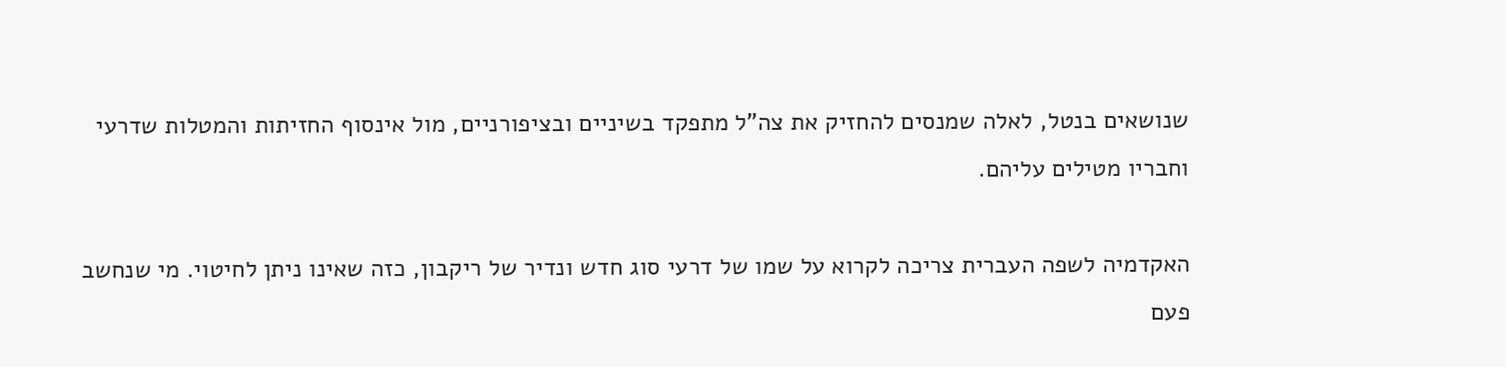שנושאים בנטל, לאלה שמנסים להחזיק את צה"ל מתפקד בשיניים ובציפורניים, מול אינסוף החזיתות והמטלות שדרעי וחבריו מטילים עליהם.

האקדמיה לשפה העברית צריכה לקרוא על שמו של דרעי סוג חדש ונדיר של ריקבון, כזה שאינו ניתן לחיטוי. מי שנחשב פעם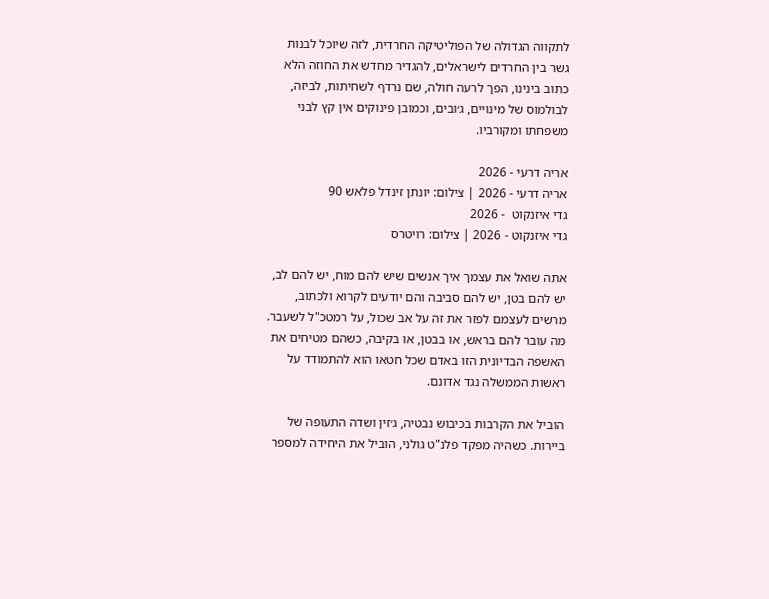לתקווה הגדולה של הפוליטיקה החרדית, לזה שיוכל לבנות גשר בין החרדים לישראלים, להגדיר מחדש את החוזה הלא כתוב בינינו, הפך לרעה חולה, שם נרדף לשחיתות, לביזה, לבולמוס של מינויים, ג׳ובים, וכמובן פינוקים אין קץ לבני משפחתו ומקורביו.

אריה דרעי - 2026
אריה דרעי - 2026 | צילום: יונתן זינדל פלאש 90
גדי איזנקוט  - 2026
גדי איזנקוט - 2026 | צילום: רויטרס

אתה שואל את עצמך איך אנשים שיש להם מוח, יש להם לב, יש להם בטן, יש להם סביבה והם יודעים לקרוא ולכתוב, מרשים לעצמם לפזר את זה על אב שכול, על רמטכ"ל לשעבר. מה עובר להם בראש, או בבטן, או בקיבה, כשהם מטיחים את האשפה הבדיונית הזו באדם שכל חטאו הוא להתמודד על ראשות הממשלה נגד אדונם.

הוביל את הקרבות בכיבוש נבטיה, ג׳זין ושדה התעופה של ביירות. כשהיה מפקד פלנ"ט גולני, הוביל את היחידה למספר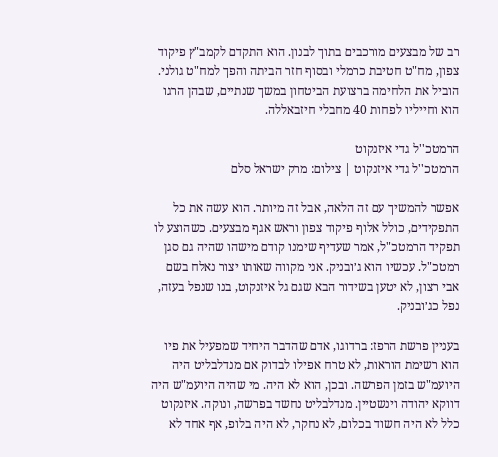רב של מבצעים מורכבים בתוך לבנון. הוא התקדם לקמב"ץ פיקוד צפון, מח"ט חטיבת כרמלי ובסוף חזר הביתה והפך למח"ט גולני. הוביל את הלחימה ברצועת הביטחון במשך שנתיים, שבהן הרגו הוא וחייליו לפחות 40 מחבלי חיזבאללה.

הרמטכ''ל גדי איזנקוט
הרמטכ''ל גדי איזנקוט | צילום: מרק ישראל סלם

אפשר להמשיך עם זה הלאה, אבל זה מיותר. הוא עשה את כל התפקידים, כולל אלוף פיקוד צפון וראש אגף מבצעים. כשהוצע לו תפקיד הרמטכ"ל, אמר שעדיף שימנו קודם מישהו שהיה גם סגן רמטכ"ל. עכשיו הוא ג׳ובניק. אני מקווה שאותו יצור נאלח בשם אבי רצון, לא יטען בשידור הבא שגם גל איזנקוט, בנו שנפל בעזה, נפל כג׳ובניק.

בעניין פרשת הרפז: ברדוגו, אדם שהדבר היחיד שמפעיל את פיו הוא רשימת הוראות, לא טרח אפילו לבדוק אם מנדלבליט היה היועמ"ש בזמן הפרשה. ובכן, הוא לא היה. מי שהיה היועמ"ש היה דווקא יהודה וינשטיין. מנדלבליט נחשד בפרשה, ונוקה. איזנקוט כלל לא היה חשוד בכלום, לא נחקר, לא היה בלופ, אף אחד לא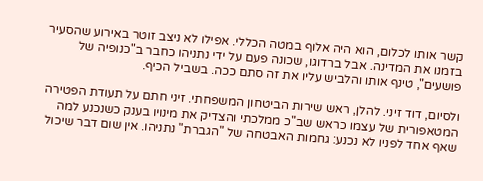קשר אותו לכלום, הוא היה אלוף במטה הכללי. אפילו לא ניצב זוטר באירוע שהסעיר בזמנו את המדינה. אבל ברדוגו, שכונה פעם על ידי נתניהו כחבר ב"כנופיה של פושעים", טינף אותו והלביש עליו את זה סתם ככה. בשביל הכיף.

ולסיום, דוד זיני. להלן, ראש שירות הביטחון המשפחתי. זיני חתם על תעודת הפטירה המטאפורית של עצמו כראש שב"כ ממלכתי והצדיק את מינויו בענק כשנכנע למה שאף אחד לפניו לא נכנע: גחמות האבטחה של "הגברת" נתניהו. אין שום דבר שיכול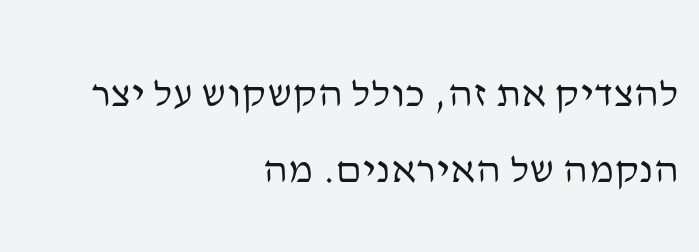להצדיק את זה, כולל הקשקוש על יצר הנקמה של האיראנים. מה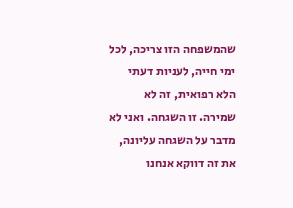שהמשפחה הזו צריכה, לכל ימי חייה, לעניות דעתי הלא רפואית, זה לא שמירה. זו השגחה. ואני לא מדבר על השגחה עליונה, את זה דווקא אנחנו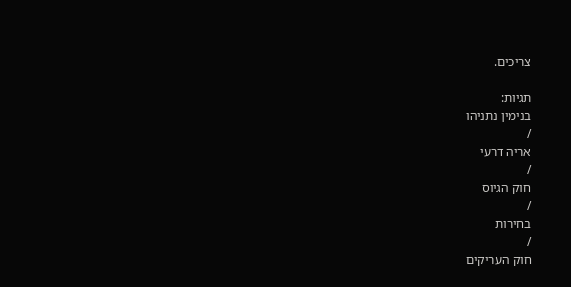צריכים.

תגיות:
בנימין נתניהו
/
אריה דרעי
/
חוק הגיוס
/
בחירות
/
חוק העריקים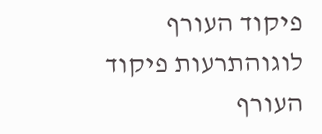פיקוד העורף לוגוהתרעות פיקוד העורף